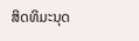ສິດທິມະນຸດ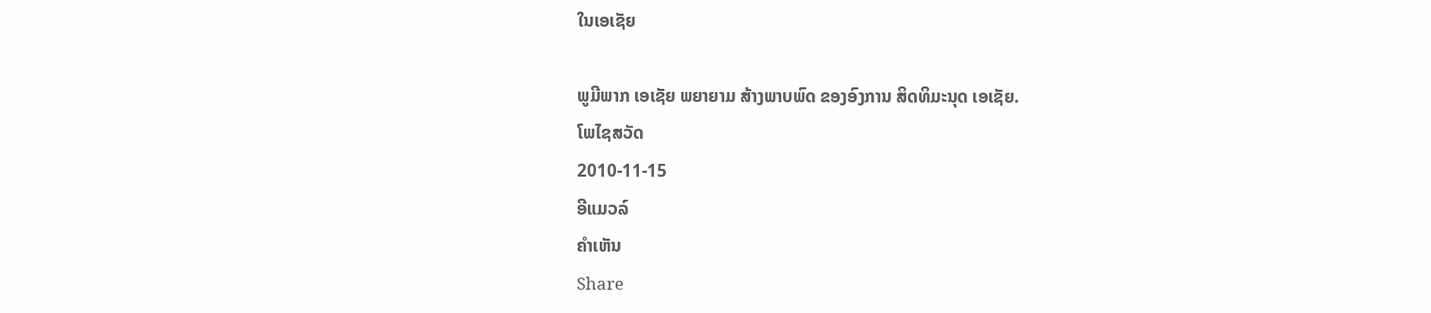ໃນເອເຊັຍ

ພູມີພາກ ເອເຊັຍ ພຍາຍາມ ສ້າງພາບພົດ ຂອງອົງການ ສິດທິມະນຸດ ເອເຊັຍ.
ໂພໄຊສວັດ
2010-11-15
ອີແມວລ໌
ຄໍາເຫັນ
Share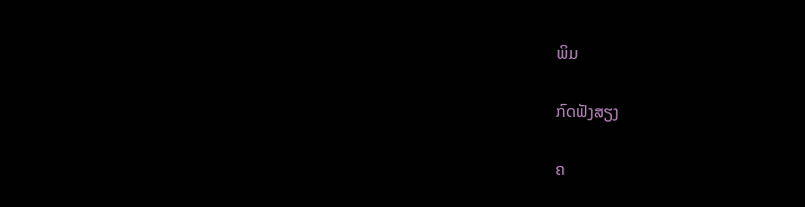ພິມ

ກົດຟັງສຽງ

ຄ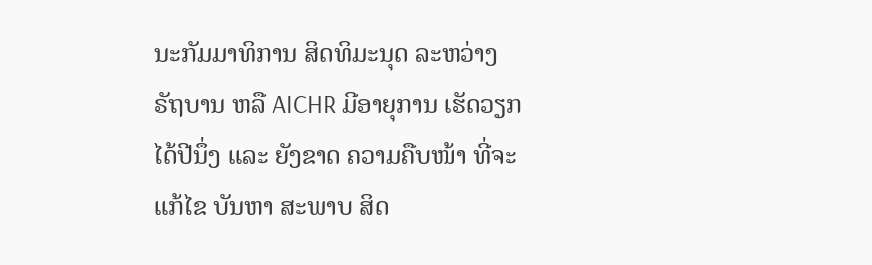ນະກັມມາທິການ ສິດທິມະນຸດ ລະຫວ່າງ ຣັຖບານ ຫລື AICHR ມີອາຍຸການ ເຮັດວຽກ ໄດ້ປີນຶ່ງ ແລະ ຍັງຂາດ ຄວາມຄືບໜ້າ ທີ່ຈະແກ້ໄຂ ບັນຫາ ສະພາບ ສິດ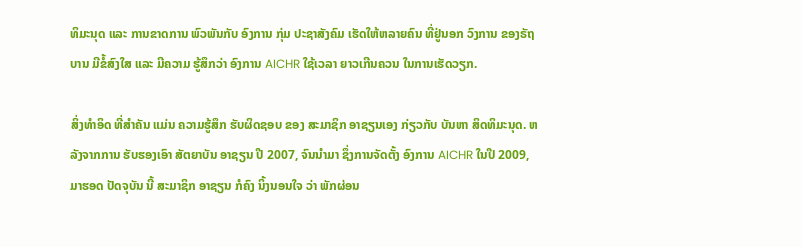ທິມະນຸດ ແລະ ການຂາດການ ພົວພັນກັບ ອົງການ ກຸ່ມ ປະຊາສັງຄົມ ເຮັດໃຫ້ຫລາຍຄົນ ທີ່ຢູ່ນອກ ວົງການ ຂອງຣັຖບານ ມີຂໍ້ສົງໃສ ແລະ ມີຄວາມ ຮູ້ສຶກວ່າ ອົງການ AICHR ໃຊ້ເວລາ ຍາວເກີນຄວນ ໃນການເຮັດວຽກ.

ສິ່ງທຳອິດ ທີ່ສຳຄັນ ແມ່ນ ຄວາມຮູ້ສຶກ ຮັບຜິດຊອບ ຂອງ ສະມາຊິກ ອາຊຽນເອງ ກ່ຽວກັບ ບັນຫາ ສິດທິມະນຸດ. ຫລັງຈາກການ ຮັບຮອງເອົາ ສັຕຍາບັນ ອາຊຽນ ປີ 2007, ຈົນນຳມາ ຊຶ່ງການຈັດຕັ້ງ ອົງການ AICHR ໃນປີ 2009, ມາຮອດ ປັດຈຸບັນ ນີ້ ສະມາຊິກ ອາຊຽນ ກໍຄົງ ນິ້ງນອນໃຈ ວ່າ ພັກຜ່ອນ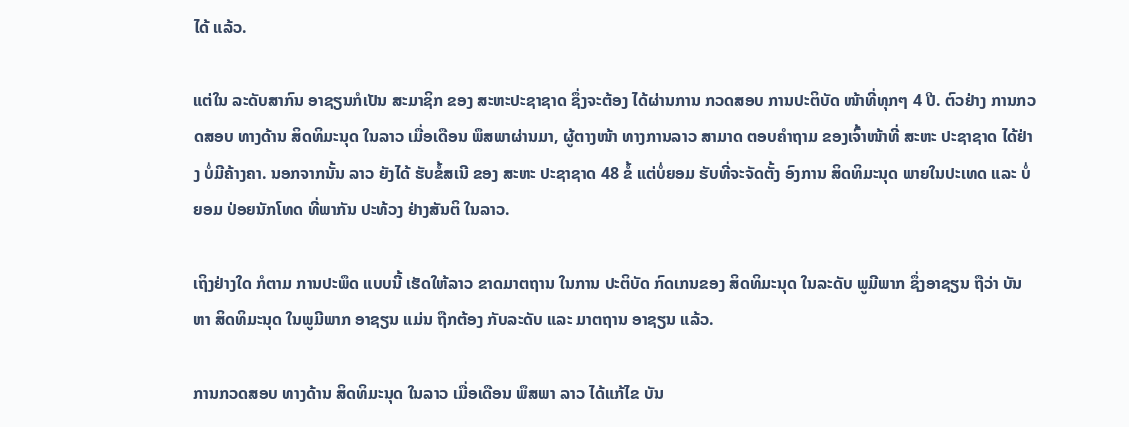ໄດ້ ແລ້ວ.

ແຕ່ໃນ ລະດັບສາກົນ ອາຊຽນກໍເປັນ ສະມາຊິກ ຂອງ ສະຫະປະຊາຊາດ ຊຶ່ງຈະຕ້ອງ ໄດ້ຜ່ານການ ກວດສອບ ການປະຕິບັດ ໜ້າທີ່ທຸກໆ 4 ປີ. ຕົວຢ່າງ ການກວດສອບ ທາງດ້ານ ສິດທິມະນຸດ ໃນລາວ ເມື່ອເດືອນ ພຶສພາຜ່ານມາ, ຜູ້ຕາງໜ້າ ທາງການລາວ ສາມາດ ຕອບຄຳຖາມ ຂອງເຈົ້າໜ້າທີ່ ສະຫະ ປະຊາຊາດ ໄດ້ຢ່າງ ບໍ່ມີຄ້າງຄາ. ນອກຈາກນັ້ນ ລາວ ຍັງໄດ້ ຮັບຂໍ້ສເນີ ຂອງ ສະຫະ ປະຊາຊາດ 48 ຂໍ້ ແຕ່ບໍ່ຍອມ ຮັບທີ່ຈະຈັດຕັ້ງ ອົງການ ສິດທິມະນຸດ ພາຍໃນປະເທດ ແລະ ບໍ່ຍອມ ປ່ອຍນັກໂທດ ທີ່ພາກັນ ປະທ້ວງ ຢ່າງສັນຕິ ໃນລາວ.

ເຖິງຢ່າງໃດ ກໍຕາມ ການປະພຶດ ແບບນີ້ ເຮັດໃຫ້ລາວ ຂາດມາຕຖານ ໃນການ ປະຕິບັດ ກົດເກນຂອງ ສິດທິມະນຸດ ໃນລະດັບ ພູມີພາກ ຊຶ່ງອາຊຽນ ຖືວ່າ ບັນຫາ ສິດທິມະນຸດ ໃນພູມີພາກ ອາຊຽນ ແມ່ນ ຖືກຕ້ອງ ກັບລະດັບ ແລະ ມາຕຖານ ອາຊຽນ ແລ້ວ.

ການກວດສອບ ທາງດ້ານ ສິດທິມະນຸດ ໃນລາວ ເມື່ອເດືອນ ພຶສພາ ລາວ ໄດ້ແກ້ໄຂ ບັນ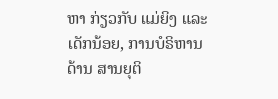ຫາ ກ່ຽວກັບ ແມ່ຍິງ ແລະເດັກນ້ອຍ, ການບໍຣິຫານ ດ້ານ ສານຍຸຕິ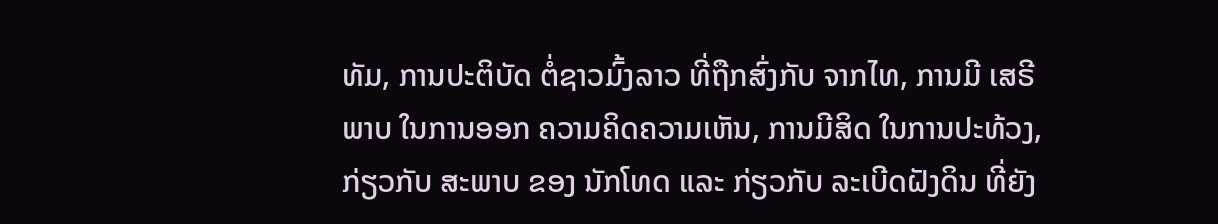ທັມ, ການປະຕິບັດ ຕໍ່ຊາວມົ້ງລາວ ທີ່ຖືກສົ່ງກັບ ຈາກໄທ, ການມີ ເສຣີພາບ ໃນການອອກ ຄວາມຄິດຄວາມເຫັນ, ການມີສິດ ໃນການປະທ້ວງ, ກ່ຽວກັບ ສະພາບ ຂອງ ນັກໂທດ ແລະ ກ່ຽວກັບ ລະເບີດຝັງດິນ ທີ່ຍັງ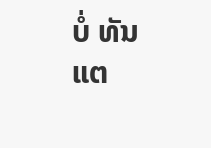ບໍ່ ທັນແຕ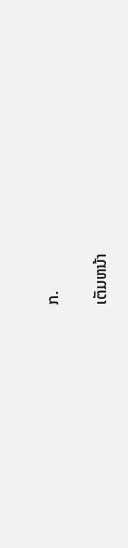ກ.

ເຕັມຫນ້າ